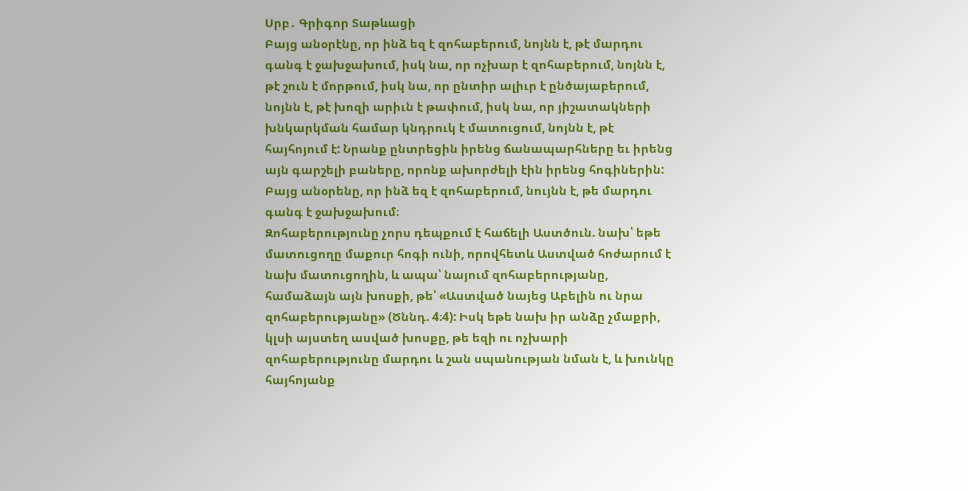Սրբ․ Գրիգոր Տաթևացի
Բայց անօրէնը, որ ինձ եզ է զոհաբերում, նոյնն է, թէ մարդու գանգ է ջախջախում, իսկ նա, որ ոչխար է զոհաբերում, նոյնն է, թէ շուն է մորթում, իսկ նա, որ ընտիր ալիւր է ընծայաբերում, նոյնն է, թէ խոզի արիւն է թափում, իսկ նա, որ յիշատակների խնկարկման համար կնդրուկ է մատուցում, նոյնն է, թէ հայհոյում է: Նրանք ընտրեցին իրենց ճանապարհները եւ իրենց այն գարշելի բաները, որոնք ախորժելի էին իրենց հոգիներին:
Բայց անօրենը, որ ինձ եզ է զոհաբերում, նույնն է, թե մարդու գանգ է ջախջախում։
Զոհաբերությունը չորս դեպքում է հաճելի Աստծուն. նախ՝ եթե մատուցողը մաքուր հոգի ունի, որովհետև Աստված հոժարում է նախ մատուցողին, և ապա՝ նայում զոհաբերությանը, համաձայն այն խոսքի, թե՝ «Աստված նայեց Աբելին ու նրա զոհաբերությանը» (Ծննդ. 4։4): Իսկ եթե նախ իր անձը չմաքրի, կլսի այստեղ ասված խոսքը, թե եզի ու ոչխարի զոհաբերությունը մարդու և շան սպանության նման է, և խունկը հայհոյանք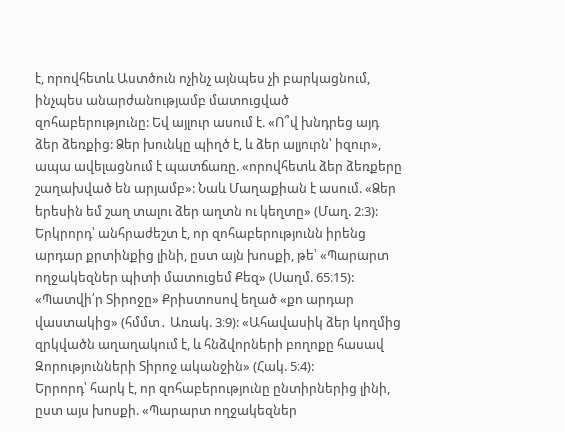է, որովհետև Աստծուն ոչինչ այնպես չի բարկացնում, ինչպես անարժանությամբ մատուցված զոհաբերությունը: Եվ այլուր ասում է. «Ո՞վ խնդրեց այդ ձեր ձեռքից: Ձեր խունկը պիղծ է, և ձեր ալյուրն՝ իզուր», ապա ավելացնում է պատճառը. «որովհետև ձեր ձեռքերը շաղախված են արյամբ»: Նաև Մաղաքիան է ասում. «Ձեր երեսին եմ շաղ տալու ձեր աղտն ու կեղտը» (Մաղ. 2։3):
Երկրորդ՝ անհրաժեշտ է, որ զոհաբերությունն իրենց արդար քրտինքից լինի, ըստ այն խոսքի, թե՝ «Պարարտ ողջակեզներ պիտի մատուցեմ Քեզ» (Սաղմ. 65։15): «Պատվի՛ր Տիրոջը» Քրիստոսով եղած «քո արդար վաստակից» (հմմտ․ Առակ. 3։9): «Ահավասիկ ձեր կողմից զրկվածն աղաղակում է, և հնձվորների բողոքը հասավ Զորությունների Տիրոջ ականջին» (Հակ. 5։4):
Երրորդ՝ հարկ է, որ զոհաբերությունը ընտիրներից լինի, ըստ այս խոսքի. «Պարարտ ողջակեզներ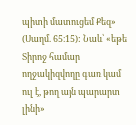պիտի մատուցեմ Քեզ» (Սաղմ. 65։15): Նաև՝ «եթե Տիրոջ համար ողջակիզվողը գառ կամ ուլ է, թող այն պարարտ լինի»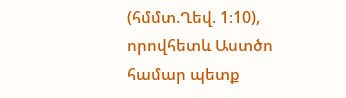(հմմտ.Ղեվ. 1։10), որովհետև Աստծո համար պետք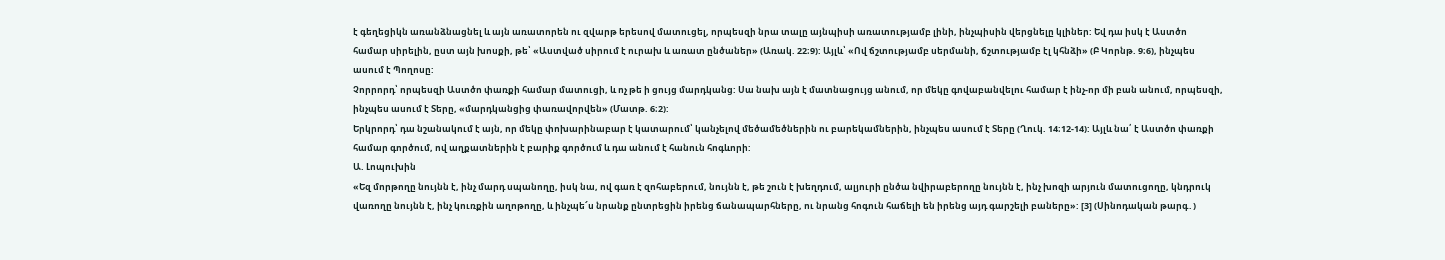է գեղեցիկն առանձնացնել և այն առատորեն ու զվարթ երեսով մատուցել, որպեսզի նրա տալը այնպիսի առատությամբ լինի, ինչպիսին վերցնելը կլիներ: Եվ դա իսկ է Աստծո համար սիրելին, ըստ այն խոսքի, թե՝ «Աստված սիրում է ուրախ և առատ ընծաներ» (Առակ. 22։9): Այլև՝ «Ով ճշտությամբ սերմանի, ճշտությամբ էլ կհնձի» (Բ Կորնթ. 9։6), ինչպես ասում է Պողոսը:
Չորրորդ՝ որպեսզի Աստծո փառքի համար մատուցի, և ոչ թե ի ցույց մարդկանց: Սա նախ այն է մատնացույց անում, որ մեկը գովաբանվելու համար է ինչ-որ մի բան անում, որպեսզի, ինչպես ասում է Տերը, «մարդկանցից փառավորվեն» (Մատթ. 6։2):
Երկրորդ՝ դա նշանակում է այն, որ մեկը փոխարինաբար է կատարում՝ կանչելով մեծամեծներին ու բարեկամներին, ինչպես ասում է Տերը (Ղուկ. 14։12-14): Այլև նա՛ է Աստծո փառքի համար գործում, ով աղքատներին է բարիք գործում և դա անում է հանուն հոգևորի:
Ա. Լոպուխին
«Եզ մորթողը նույնն է, ինչ մարդ սպանողը, իսկ նա, ով գառ է զոհաբերում, նույնն է, թե շուն է խեղդում, ալյուրի ընծա նվիրաբերողը նույնն է, ինչ խոզի արյուն մատուցողը, կնդրուկ վառողը նույնն է, ինչ կուռքին աղոթողը, և ինչպե՜ս նրանք ընտրեցին իրենց ճանապարհները, ու նրանց հոգուն հաճելի են իրենց այդ գարշելի բաները»: [3] (Սինոդական թարգ․)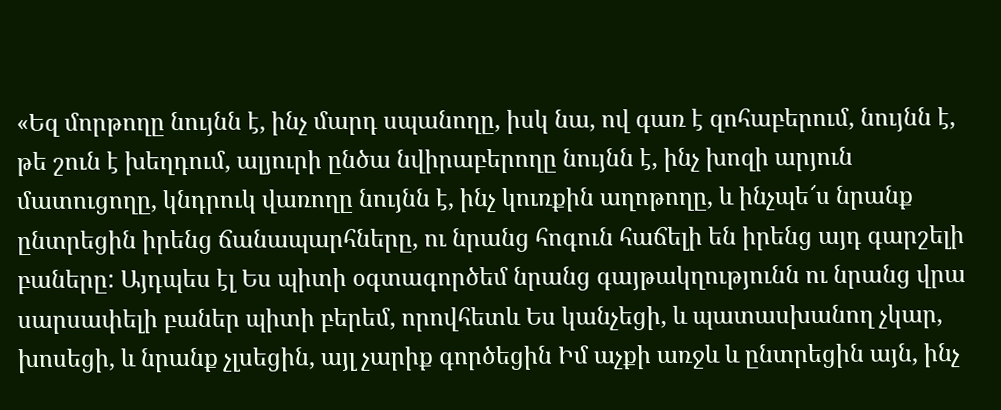«Եզ մորթողը նույնն է, ինչ մարդ սպանողը, իսկ նա, ով գառ է զոհաբերում, նույնն է, թե շուն է խեղդում, ալյուրի ընծա նվիրաբերողը նույնն է, ինչ խոզի արյուն մատուցողը, կնդրուկ վառողը նույնն է, ինչ կուռքին աղոթողը, և ինչպե՜ս նրանք ընտրեցին իրենց ճանապարհները, ու նրանց հոգուն հաճելի են իրենց այդ գարշելի բաները: Այդպես էլ Ես պիտի օգտագործեմ նրանց գայթակղությունն ու նրանց վրա սարսափելի բաներ պիտի բերեմ, որովհետև Ես կանչեցի, և պատասխանող չկար, խոսեցի, և նրանք չլսեցին, այլ չարիք գործեցին Իմ աչքի առջև և ընտրեցին այն, ինչ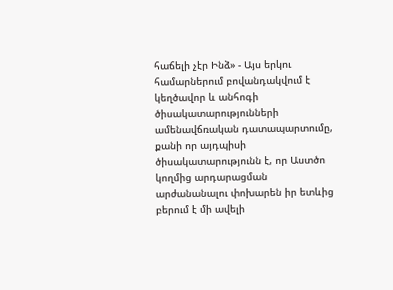հաճելի չէր Ինձ» - Այս երկու համարներում բովանդակվում է կեղծավոր և անհոգի ծիսակատարությունների ամենավճռական դատապարտումը, քանի որ այդպիսի ծիսակատարությունն է, որ Աստծո կողմից արդարացման արժանանալու փոխարեն իր ետևից բերում է մի ավելի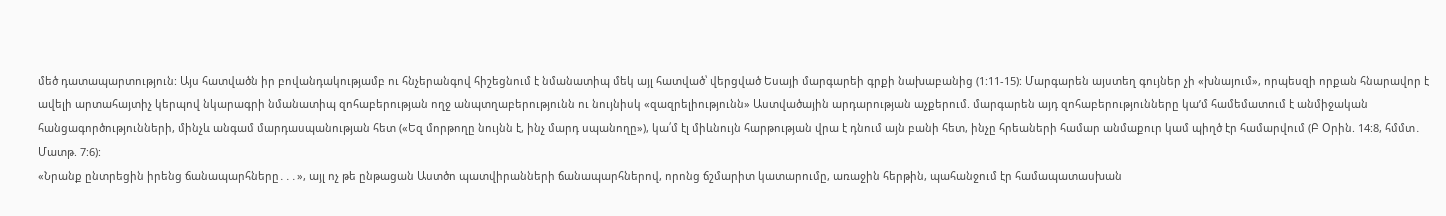մեծ դատապարտություն: Այս հատվածն իր բովանդակությամբ ու հնչերանգով հիշեցնում է նմանատիպ մեկ այլ հատված՝ վերցված Եսայի մարգարեի գրքի նախաբանից (1:11-15): Մարգարեն այստեղ գույներ չի «խնայում», որպեսզի որքան հնարավոր է ավելի արտահայտիչ կերպով նկարագրի նմանատիպ զոհաբերության ողջ անպտղաբերությունն ու նույնիսկ «զազրելիությունն» Աստվածային արդարության աչքերում. մարգարեն այդ զոհաբերությունները կաʹմ համեմատում է անմիջական հանցագործությունների, մինչև անգամ մարդասպանության հետ («Եզ մորթողը նույնն է, ինչ մարդ սպանողը»), կա՛մ էլ միևնույն հարթության վրա է դնում այն բանի հետ, ինչը հրեաների համար անմաքուր կամ պիղծ էր համարվում (Բ Օրին. 14:8, հմմտ․ Մատթ. 7:6):
«Նրանք ընտրեցին իրենց ճանապարհները․․․», այլ ոչ թե ընթացան Աստծո պատվիրանների ճանապարհներով, որոնց ճշմարիտ կատարումը, առաջին հերթին, պահանջում էր համապատասխան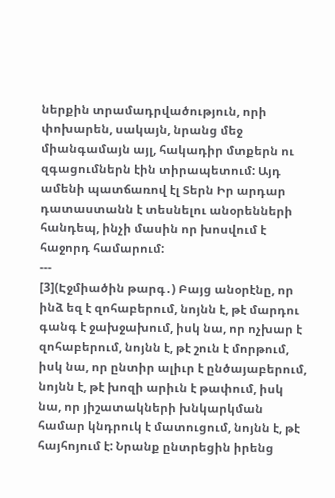ներքին տրամադրվածություն, որի փոխարեն, սակայն, նրանց մեջ միանգամայն այլ, հակադիր մտքերն ու զգացումներն էին տիրապետում: Այդ ամենի պատճառով էլ Տերն Իր արդար դատաստանն է տեսնելու անօրենների հանդեպ, ինչի մասին որ խոսվում է հաջորդ համարում:
---
[3](Էջմիածին թարգ․) Բայց անօրէնը, որ ինձ եզ է զոհաբերում, նոյնն է, թէ մարդու գանգ է ջախջախում, իսկ նա, որ ոչխար է զոհաբերում, նոյնն է, թէ շուն է մորթում, իսկ նա, որ ընտիր ալիւր է ընծայաբերում, նոյնն է, թէ խոզի արիւն է թափում, իսկ նա, որ յիշատակների խնկարկման համար կնդրուկ է մատուցում, նոյնն է, թէ հայհոյում է: Նրանք ընտրեցին իրենց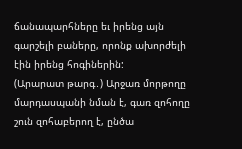ճանապարհները եւ իրենց այն գարշելի բաները, որոնք ախորժելի էին իրենց հոգիներին:
(Արարատ թարգ․) Արջառ մորթողը մարդասպանի նման է, գառ զոհողը շուն զոհաբերող է, ընծա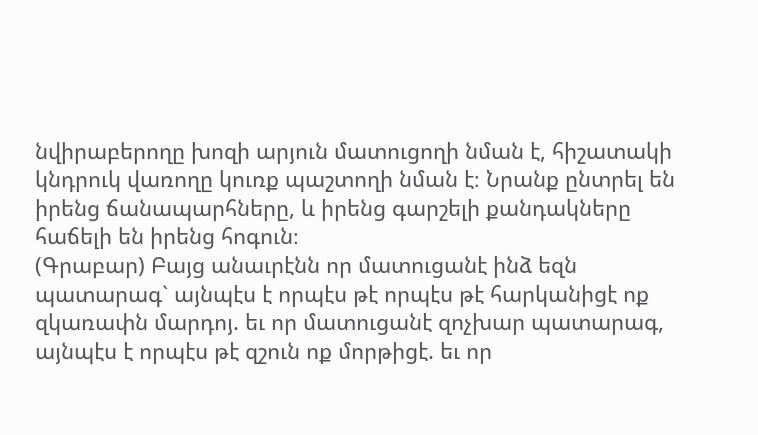նվիրաբերողը խոզի արյուն մատուցողի նման է, հիշատակի կնդրուկ վառողը կուռք պաշտողի նման է։ Նրանք ընտրել են իրենց ճանապարհները, և իրենց գարշելի քանդակները հաճելի են իրենց հոգուն։
(Գրաբար) Բայց անաւրէնն որ մատուցանէ ինձ եզն պատարագ` այնպէս է որպէս թէ որպէս թէ հարկանիցէ ոք զկառափն մարդոյ. եւ որ մատուցանէ զոչխար պատարագ, այնպէս է որպէս թէ զշուն ոք մորթիցէ. եւ որ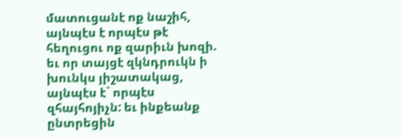մատուցանէ ոք նաշիհ, այնպէս է որպէս թէ հեղուցու ոք զարիւն խոզի. եւ որ տայցէ զկնդրուկն ի խունկս յիշատակաց, այնպէս է` որպէս զհայհոյիչն: եւ ինքեանք ընտրեցին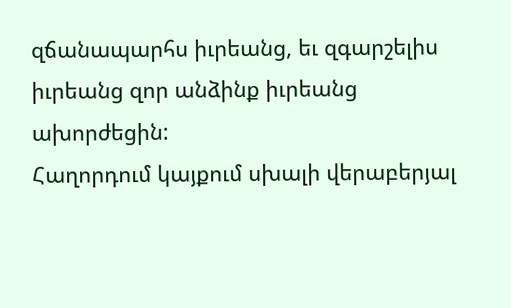զճանապարհս իւրեանց, եւ զգարշելիս իւրեանց զոր անձինք իւրեանց ախորժեցին:
Հաղորդում կայքում սխալի վերաբերյալ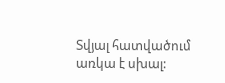Տվյալ հատվածում առկա է սխալ: